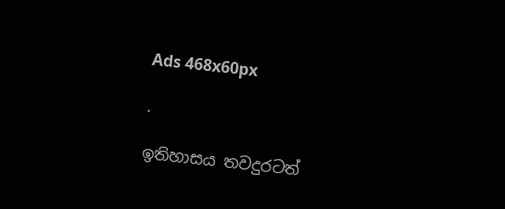Ads 468x60px

.

ඉතිහාසය තවදුරටත්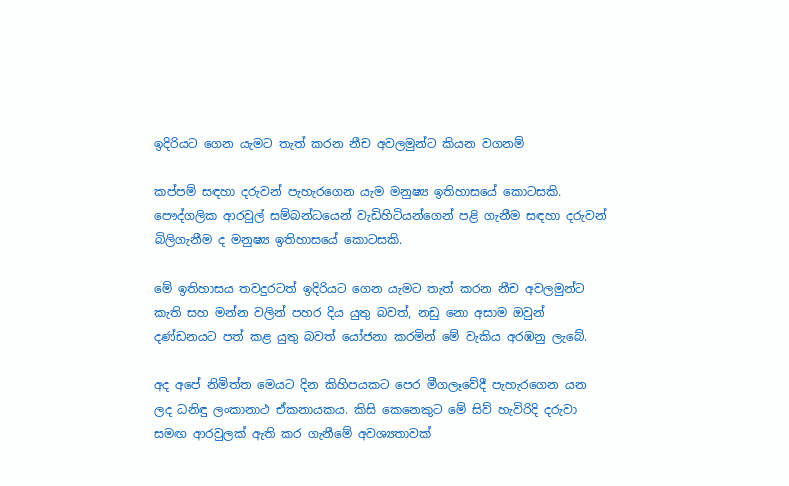ඉදිරියට ගෙන යැමට තැත් කරන නීච අවලමුන්ට කියන වගනම්

කප්පම් සඳහා දරුවන් පැහැරගෙන යැම මනුෂ්‍ය ඉතිහාසයේ කොටසකි. පෞද්ගලික ආරවුල් සම්බන්ධයෙන් වැඩිහිටියන්ගෙන් පළි ගැනීම සඳහා දරුවන් බිලිගැනීම ද මනුෂ්‍ය ඉතිහාසයේ කොටසකි.

මේ ඉතිහාසය තවදුරටත් ඉදිරියට ගෙන යැමට තැත් කරන නීච අවලමුන්ට කැති සහ මන්න වලින් පහර දිය යුතු බවත්, නඩු නො අසාම ඔවුන් දණ්‌ඩනයට පත් කළ යුතු බවත් යෝජනා කරමින් මේ වැකිය අරඹනු ලැබේ.

අද අපේ නිමිත්ත මෙයට දින කිහිපයකට පෙර මීගලෑවේදී පැහැරගෙන යන ලද ධනිඳු ලංකානාථ ඒකනායකය. කිසි කෙනෙකුට මේ සිව් හැවිරිදි දරුවා සමඟ ආරවුලක්‌ ඇති කර ගැනීමේ අවශ්‍යතාවක්‌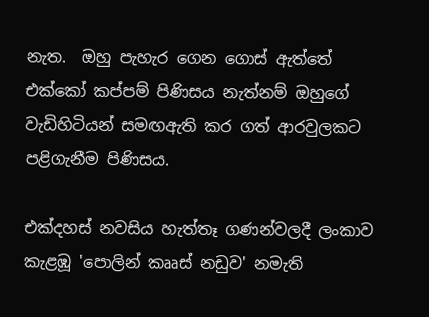නැත.  ඔහු පැහැර ගෙන ගොස්‌ ඇත්තේ එක්‌කෝ කප්පම් පිණිසය නැත්නම් ඔහුගේ
වැඩිහිටියන් සමඟඇති කර ගත් ආරවුලකට පළිගැනීම පිණිසය.

එක්‌දහස්‌ නවසිය හැත්තෑ ගණන්වලදී ලංකාව කැළඹූ 'පොලින් කෲස්‌ නඩුව' නමැති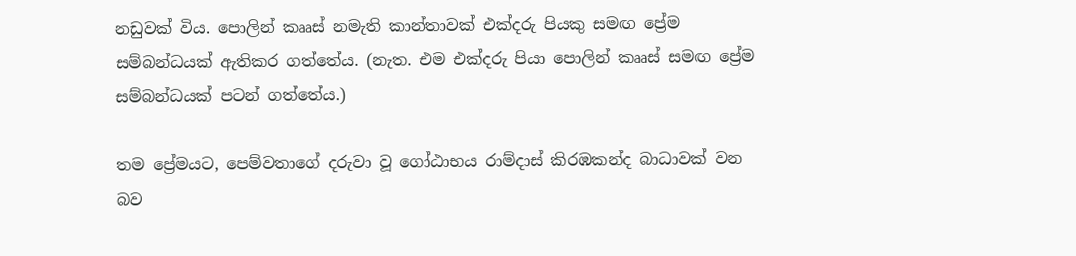නඩුවක්‌ විය. පොලින් කෲස්‌ නමැති කාන්තාවක්‌ එක්‌දරු පියකු සමඟ ප්‍රේම සම්බන්ධයක්‌ ඇතිකර ගත්තේය. (නැත. එම එක්‌දරු පියා පොලින් කෲස්‌ සමඟ ප්‍රේම සම්බන්ධයක්‌ පටන් ගත්තේය.)

තම ප්‍රේමයට, පෙම්වතාගේ දරුවා වූ ගෝඨාභය රාම්දාස්‌ කිරඹකන්ද බාධාවක්‌ වන බව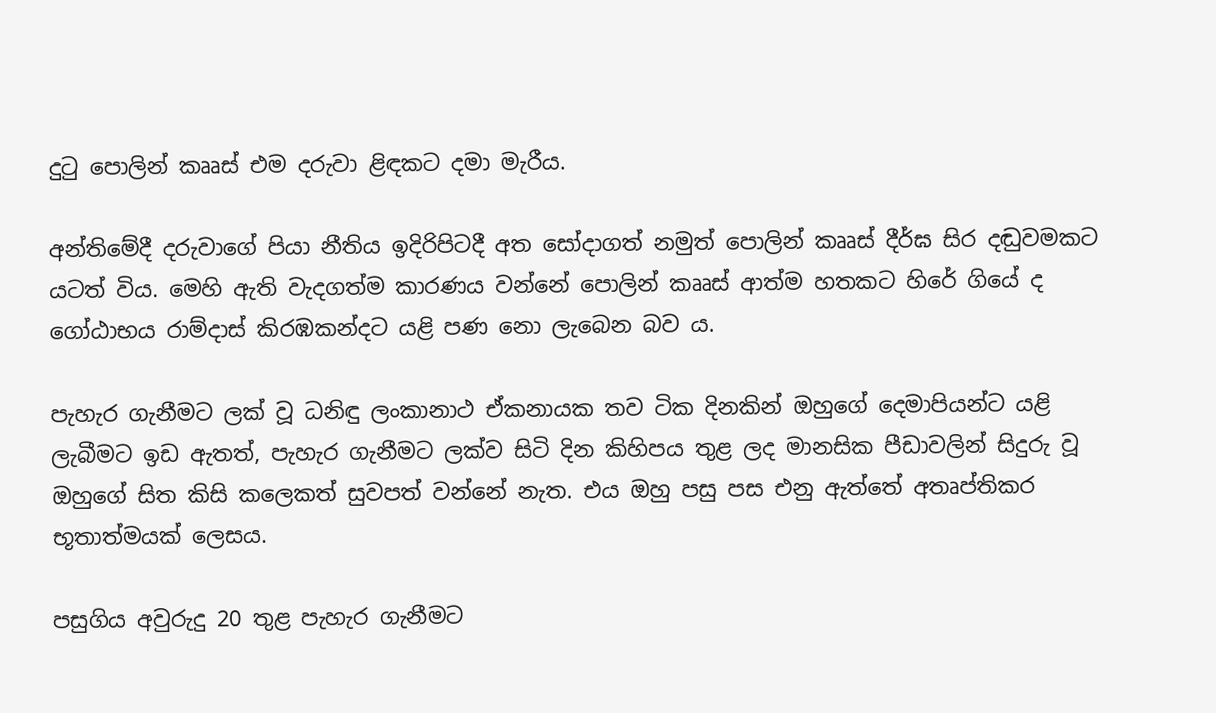දුටු පොලින් කෲස්‌ එම දරුවා ළිඳකට දමා මැරීය.

අන්තිමේදී දරුවාගේ පියා නීතිය ඉදිරිපිටදී අත සෝදාගත් නමුත් පොලින් කෲස්‌ දීර්ඝ සිර දඬුවමකට යටත් විය. මෙහි ඇති වැදගත්ම කාරණය වන්නේ පොලින් කෲස්‌ ආත්ම හතකට හිරේ ගියේ ද ගෝඨාභය රාම්දාස්‌ කිරඹකන්දට යළි පණ නො ලැබෙන බව ය.

පැහැර ගැනීමට ලක්‌ වූ ධනිඳු ලංකානාථ ඒකනායක තව ටික දිනකින් ඔහුගේ දෙමාපියන්ට යළි ලැබීමට ඉඩ ඇතත්, පැහැර ගැනීමට ලක්‌ව සිටි දින කිහිපය තුළ ලද මානසික පීඩාවලින් සිදුරු වූ ඔහුගේ සිත කිසි කලෙකත් සුවපත් වන්නේ නැත. එය ඔහු පසු පස එනු ඇත්තේ අතෘප්තිකර භූතාත්මයක්‌ ලෙසය.

පසුගිය අවුරුදු 20 තුළ පැහැර ගැනීමට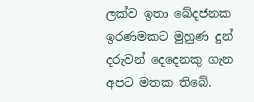ලක්‌ව ඉතා ඛේදජනක ඉරණමකට මුහුණ දුන් දරුවන් දෙදෙනකු ගැන අපට මතක තිබේ.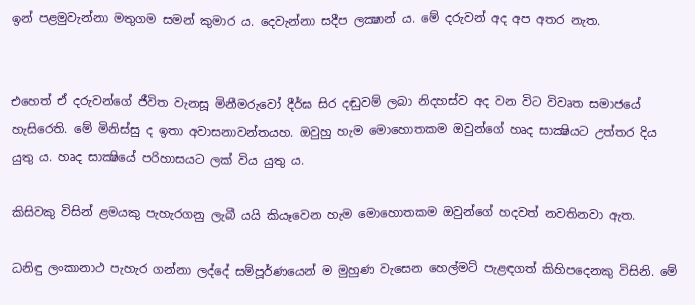ඉන් පළමුවැන්නා මතුගම සමන් කුමාර ය. දෙවැන්නා සදීප ලක්‍ෂාන් ය. මේ දරුවන් අද අප අතර නැත.


එහෙත් ඒ දරුවන්ගේ ජීවිත වැනසූ මිනීමරුවෝ දීර්ඝ සිර දඬුවම් ලබා නිදහස්‌ව අද වන විට විවෘත සමාජයේ හැසිරෙති. මේ මිනිස්‌සු ද ඉතා අවාසනාවන්තයහ. ඔවුහු හැම මොහොතකම ඔවුන්ගේ හෘද සාක්‍ෂියට උත්තර දිය යුතු ය. හෘද සාක්‍ෂියේ පරිහාසයට ලක්‌ විය යුතු ය.

කිසිවකු විසින් ළමයකු පැහැරගනු ලැබී යයි කියෑවෙන හැම මොහොතකම ඔවුන්ගේ හදවත් නවතිනවා ඇත.

ධනිඳු ලංකානාථ පැහැර ගන්නා ලද්දේ සම්පූර්ණයෙන් ම මුහුණ වැසෙන හෙල්මට්‌ පැළඳගත් කිහිපදෙනකු විසිනි. මේ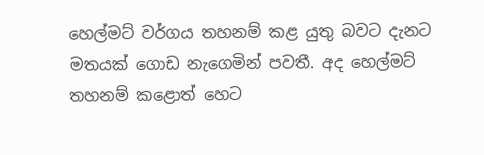හෙල්මට්‌ වර්ගය තහනම් කළ යුතු බවට දැනට මතයක්‌ ගොඩ නැගෙමින් පවතී. අද හෙල්මට්‌ තහනම් කළොත් හෙට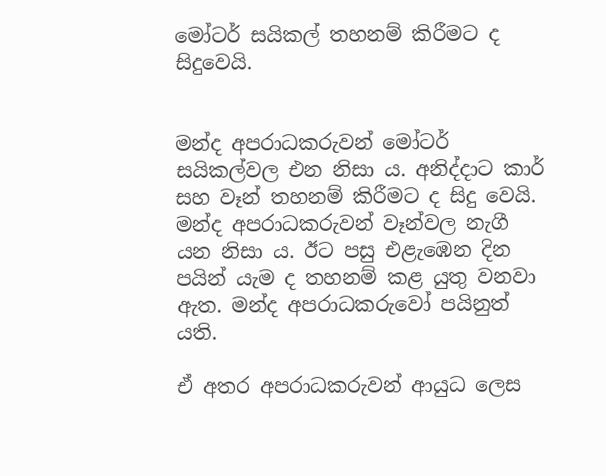මෝටර් සයිකල් තහනම් කිරීමට ද සිදුවෙයි.


මන්ද අපරාධකරුවන් මෝටර් සයිකල්වල එන නිසා ය. අනිද්දාට කාර් සහ වෑන් තහනම් කිරීමට ද සිදු වෙයි. මන්ද අපරාධකරුවන් වෑන්වල නැගී යන නිසා ය. ඊට පසු එළැඹෙන දින පයින් යැම ද තහනම් කළ යුතු වනවා ඇත. මන්ද අපරාධකරුවෝ පයිනුත් යති.

ඒ අතර අපරාධකරුවන් ආයුධ ලෙස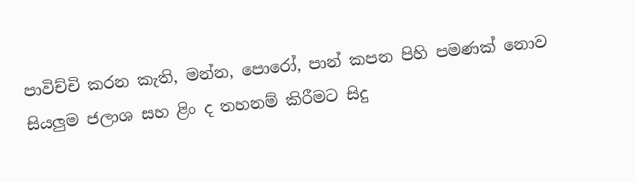පාවිච්චි කරන කැති, මන්න, පොරෝ, පාන් කපන පිහි පමණක්‌ නොව සියලුම ජලාශ සහ ළිං ද තහනම් කිරීමට සිදු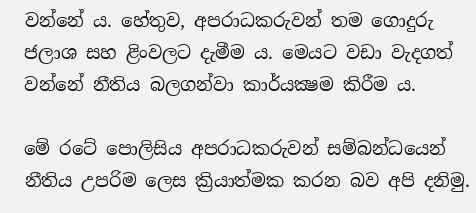වන්නේ ය. හේතුව, අපරාධකරුවන් තම ගොදුරු ජලාශ සහ ළිංවලට දැමීම ය. මෙයට වඩා වැදගත් වන්නේ නීතිය බලගන්වා කාර්යක්‍ෂම කිරීම ය.

මේ රටේ පොලිසිය අපරාධකරුවන් සම්බන්ධයෙන් නීතිය උපරිම ලෙස ක්‍රියාත්මක කරන බව අපි දනිමු.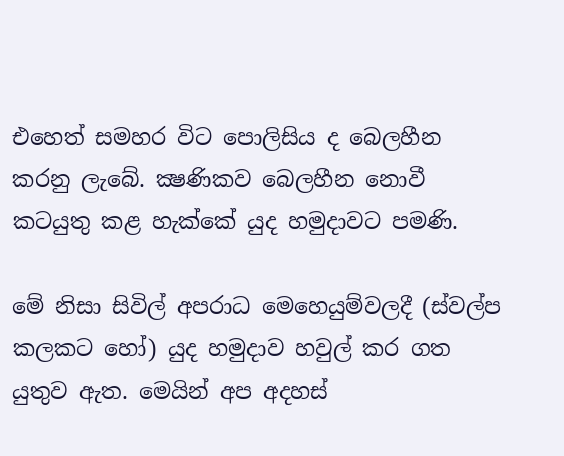එහෙත් සමහර විට පොලිසිය ද බෙලහීන කරනු ලැබේ. ක්‍ෂණිකව බෙලහීන නොවී කටයුතු කළ හැක්‌කේ යුද හමුදාවට පමණි.

මේ නිසා සිවිල් අපරාධ මෙහෙයුම්වලදී (ස්‌වල්ප කලකට හෝ) යුද හමුදාව හවුල් කර ගත යුතුව ඇත. මෙයින් අප අදහස්‌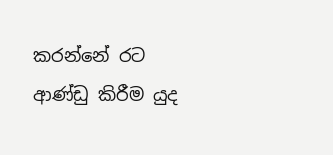කරන්නේ රට ආණ්‌ඩු කිරීම යුද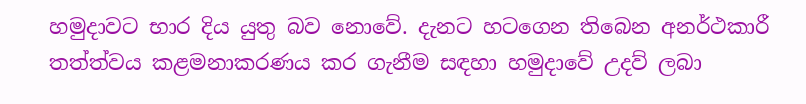හමුදාවට භාර දිය යුතු බව නොවේ. දැනට හටගෙන තිබෙන අනර්ථකාරී තත්ත්වය කළමනාකරණය කර ගැනීම සඳහා හමුදාවේ උදව් ලබා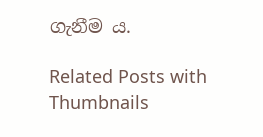ගැනීම ය.

Related Posts with Thumbnails